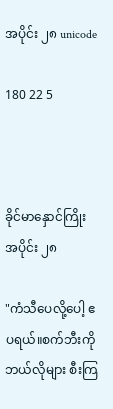အပိုင်း ၂၈ unicode

180 22 5



ခိုင်မာနှောင်ကြိုး အပိုင်း ၂၈

"ကံသီပေလို့ပေါ့ ဧပရယ်။စက်ဘီးကို ဘယ်လိုများ စီးကြ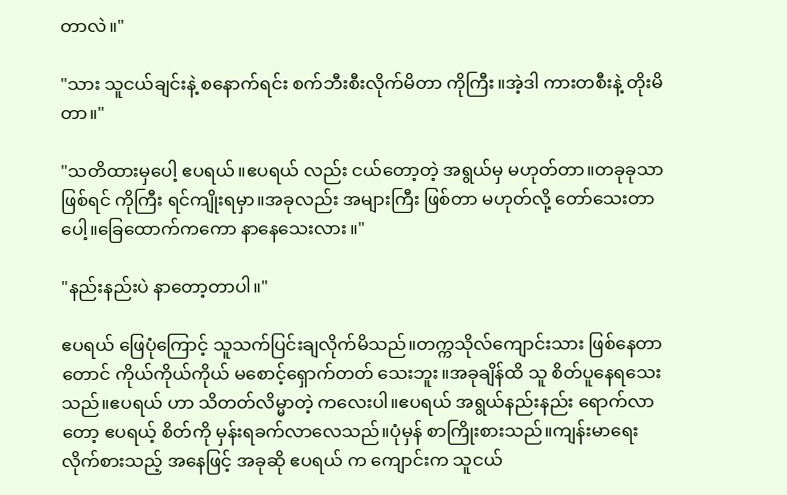တာလဲ။"

"သား သူငယ်ချင်းနဲ့ စနောက်ရင်း စက်ဘီးစီးလိုက်မိတာ ကိုကြီး။အဲ့ဒါ ကားတစီးနဲ့ တိုးမိတာ။"

"သတိထားမှပေါ့ ဧပရယ်။ဧပရယ် လည်း ငယ်တော့တဲ့ အရွယ်မှ မဟုတ်တာ။တခုခုသာ ဖြစ်ရင် ကိုကြီး ရင်ကျိုးရမှာ။အခုလည်း အများကြီး ဖြစ်တာ မဟုတ်လို့ တော်သေးတာပေါ့။ခြေထောက်ကကော နာနေသေးလား။"

"နည်းနည်းပဲ နာတော့တာပါ။"

ဧပရယ် ဖြေပုံကြောင့် သူသက်ပြင်းချလိုက်မိသည်။တက္ကသိုလ်ကျောင်းသား ဖြစ်နေတာတောင် ကိုယ်ကိုယ်ကိုယ် မစောင့်ရှောက်တတ် သေးဘူး။အခုချိန်ထိ သူ စိတ်ပူနေရသေးသည်။ဧပရယ် ဟာ သိတတ်လိမ္မာတဲ့ ကလေးပါ။ဧပရယ် အရွယ်နည်းနည်း ရောက်လာတော့ ဧပရယ့် စိတ်ကို မှန်းရခက်လာလေသည်။ပုံမှန် စာကြိုးစားသည်။ကျန်းမာရေး လိုက်စားသည့် အနေဖြင့် အခုဆို ဧပရယ် က ကျောင်းက သူငယ်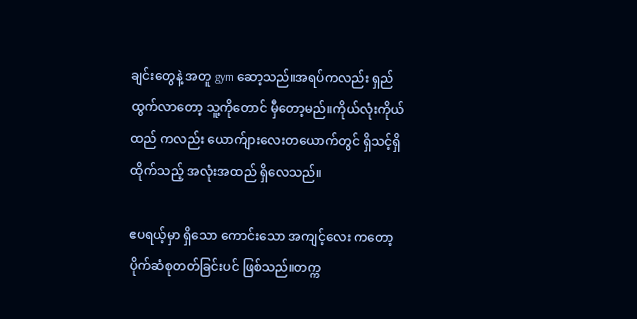ချင်းတွေနဲ့ အတူ gym ဆော့သည်။အရပ်ကလည်း ရှည်ထွက်လာတော့ သူ့ကိုတောင် မှီတော့မည်။ကိုယ်လုံးကိုယ်ထည် ကလည်း ယောက်ျားလေးတယောက်တွင် ရှိသင့်ရှိထိုက်သည့် အလုံးအထည် ရှိလေသည်။

ဧပရယ့်မှာ ရှိသော ကောင်းသော အကျင့်လေး ကတော့ ပိုက်ဆံစုတတ်ခြင်းပင် ဖြစ်သည်။တက္က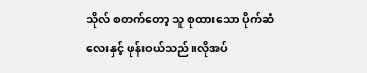သိုလ် စတက်တော့ သူ စုထားသော ပိုက်ဆံလေးနှင့် ဖုန်းဝယ်သည်။လိုအပ်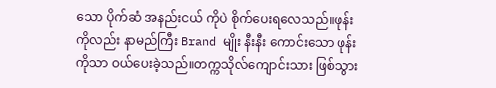သော ပိုက်ဆံ အနည်းငယ် ကိုပဲ စိုက်ပေးရလေသည်။ဖုန်းကိုလည်း နာမည်ကြီး Brand မျိုး နီးနီး ကောင်းသော ဖုန်းကိုသာ ဝယ်ပေးခဲ့သည်။တက္ကသိုလ်ကျောင်းသား ဖြစ်သွား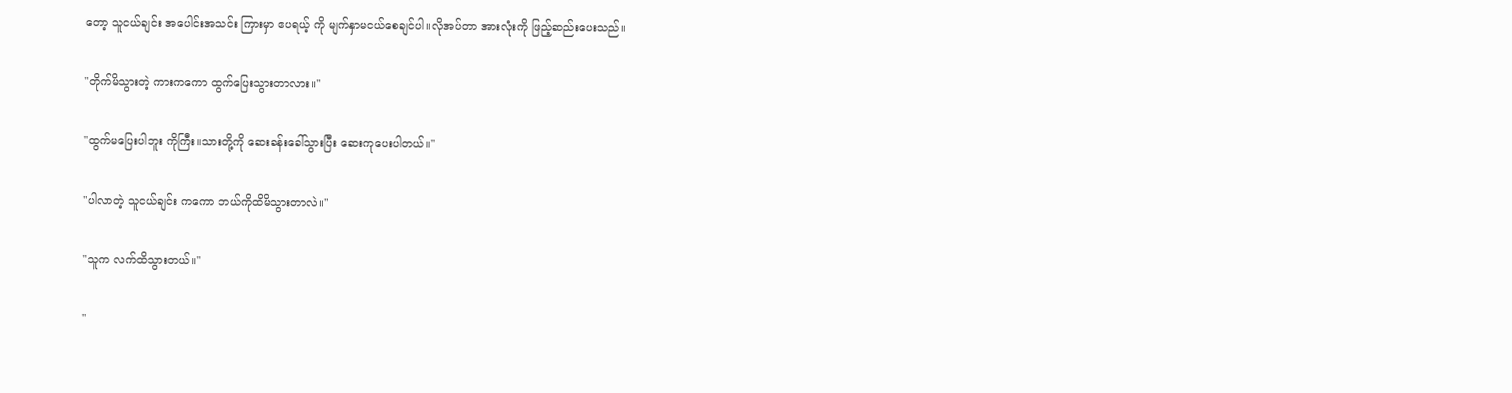တော့ သူငယ်ချင်း အပေါင်းအသင်း ကြားမှာ ဧပရယ့် ကို မျက်နှာမငယ်စေချင်ပါ။လိုအပ်တာ အားလုံးကို ဖြည့်ဆည်းပေးသည်။

"တိုက်မိသွားတဲ့ ကားကကော ထွက်ပြေးသွားတာလား။"

"ထွက်မပြေးပါဘူး ကိုကြီး။သားတို့ကို ဆေးခန်းခေါ်သွားပြီး ဆေးကုပေးပါတယ်။"

"ပါလာတဲ့ သူငယ်ချင်း ကကော ဘယ်ကိုထိမိသွားတာလဲ။"

"သူက လက်ထိသွားတယ်။"

"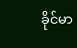ခိုင်မာ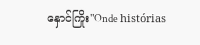နှောင်ကြိုး"Onde histórias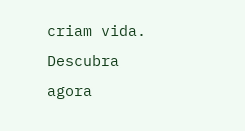criam vida. Descubra agora